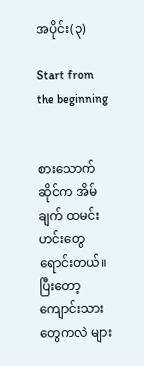အပိုင်း(၃)

Start from the beginning


စားသောက်ဆိုင်က အိမ်ချက် ထမင်းဟင်းတွေ ရောင်းတယ်။ ပြီးတော့ ကျောင်းသားတွေကလဲ များ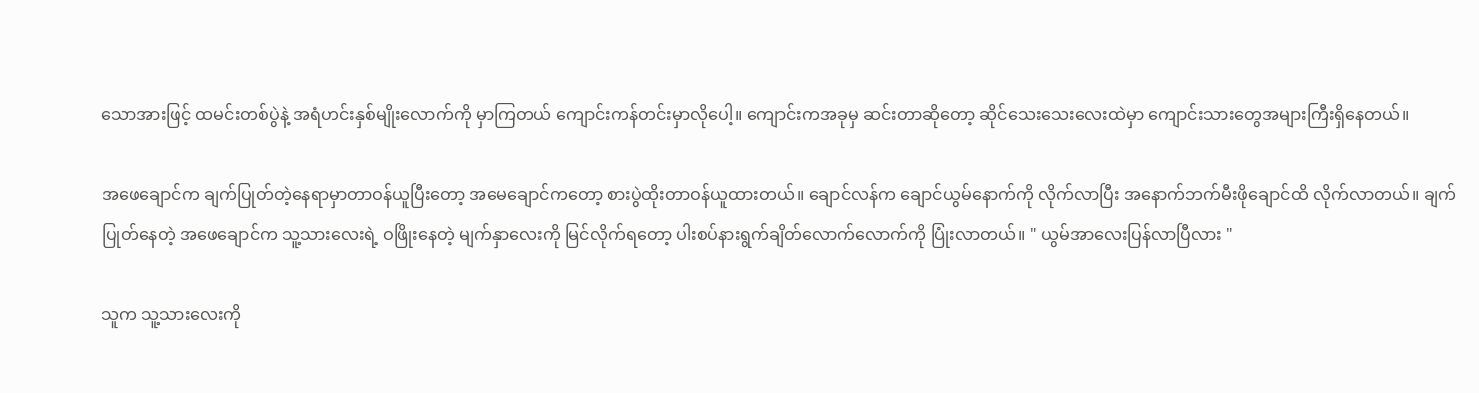သောအားဖြင့် ထမင်းတစ်ပွဲနဲ့ အရံဟင်းနှစ်မျိုးလောက်ကို မှာကြတယ် ကျောင်းကန်တင်းမှာလိုပေါ့။ ကျောင်းကအခုမှ ဆင်းတာဆိုတော့ ဆိုင်သေးသေးလေးထဲမှာ ကျောင်းသားတွေအများကြီးရှိနေတယ်။

အဖေချောင်က ချက်ပြုတ်တဲ့နေရာမှာတာဝန်ယူပြီးတော့ အမေချောင်ကတော့ စားပွဲထိုးတာဝန်ယူထားတယ်။ ချောင်လန်က ချောင်ယွမ်နောက်ကို လိုက်လာပြီး အနောက်ဘက်မီးဖိုချောင်ထိ လိုက်လာတယ်။ ချက်ပြုတ်နေတဲ့ အဖေချောင်က သူ့သားလေးရဲ့ ဝဖြိုးနေတဲ့ မျက်နှာလေးကို မြင်လိုက်ရတော့ ပါးစပ်နားရွက်ချိတ်လောက်လောက်ကို ပြုံးလာတယ်။ " ယွမ်အာလေးပြန်လာပြီလား "

သူက သူ့သားလေးကို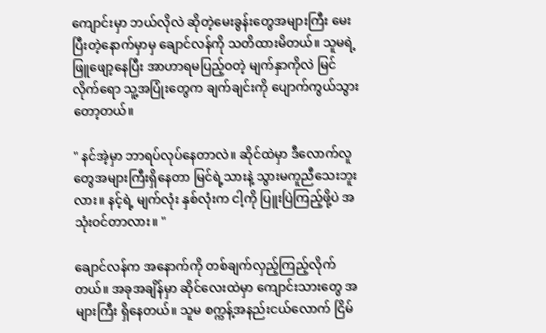ကျောင်းမှာ ဘယ်လိုလဲ ဆိုတဲ့မေးခွန်းတွေအများကြီး မေးပြီးတဲ့နောက်မှာမှ ချောင်လန်ကို သတိထားမိတယ်။ သူမရဲ့ ဖြူဖျော့နေပြီး အာဟာရမပြည့်ဝတဲ့ မျက်နှာကိုလဲ မြင်လိုက်ရော သူ့အပြုံးတွေက ချက်ချင်းကို ပျောက်ကွယ်သွားတော့တယ်။

" နင်အဲ့မှာ ဘာရပ်လုပ်နေတာလဲ။ ဆိုင်ထဲမှာ ဒီလောက်လူတွေအများကြီးရှိနေတာ မြင်ရဲ့သားနဲ့ သွားမကူညီသေးဘူးလား။ နင့်ရဲ့ မျက်လုံး နှစ်လုံးက ငါ့ကို ပြူးပြဲကြည့်ဖို့ပဲ အသုံးဝင်တာလား။ "

ချောင်လန်က အနောက်ကို တစ်ချက်လှည့်ကြည့်လိုက်တယ်။ အခုအချိန်မှာ ဆိုင်လေးထဲမှာ ကျောင်းသားတွေ အများကြီး ရှိနေတယ်။ သူမ စက္ကန့်အနည်းငယ်လောက် ငြိမ်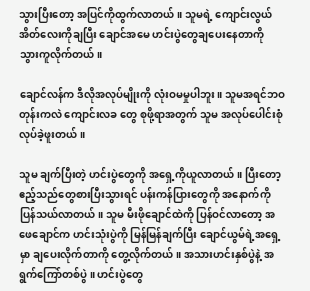သွားပြီးတော့ အပြင်ကိုထွက်လာတယ်။ သူမရဲ့ ကျောင်းလွယ်အိတ်လေးကိုချပြီး ချောင်အမေ ဟင်းပွဲတွေချပေးနေတာကို သွားကူလိုက်တယ်။

ချောင်လန်က ဒီလိုအလုပ်မျိုးကို လုံးဝမမှုပါဘူး။ သူမအရင်ဘဝတုန်းကလဲ ကျောင်းလခ တွေ စုဖို့ရာအတွက် သူမ အလုပ်ပေါင်းစုံ လုပ်ခဲ့ဖူးတယ်။

သူမ ချက်ပြီးတဲ့ ဟင်းပွဲတွေကို အရှေ့ကိုယူလာတယ်။ ပြီးတော့ ဧည့်သည်တွေစားပြီးသွားရင် ပန်းကန်ပြားတွေကို အနောက်ကို ပြန်သယ်လာတယ်။ သူမ မီးဖိုချောင်ထဲကို ပြန်ဝင်လာတော့ အဖေချောင်က ဟင်းသုံးပွဲကို မြန်မြန်ချက်ပြီး ချောင်ယွမ်ရဲ့အရှေ့မှာ ချပေးလိုက်တာကို တွေ့လိုက်တယ်။ အသားဟင်းနှစ်ပွဲနဲ့ အရွက်ကြော်တစ်ပွဲ ။ ဟင်းပွဲတွေ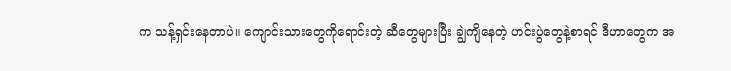က သန့်ရှင်းနေတာပဲ။ ကျောင်းသားတွေကိုရောင်းတဲ့ ဆီတွေများပြီး ချွဲကျိနေတဲ့ ဟင်းပွဲတွေနဲ့စာရင် ဒီဟာတွေက အ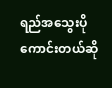ရည်အသွေးပိုကောင်းတယ်ဆို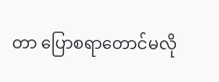တာ ပြောစရာတောင်မလို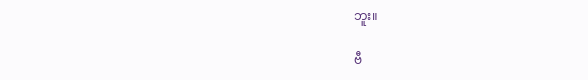ဘူး။

ဗီ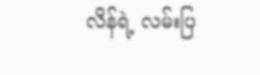လိန်ရဲ့ လမ်းပြ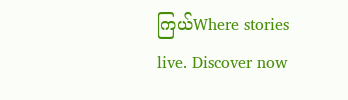ကြယ်Where stories live. Discover now